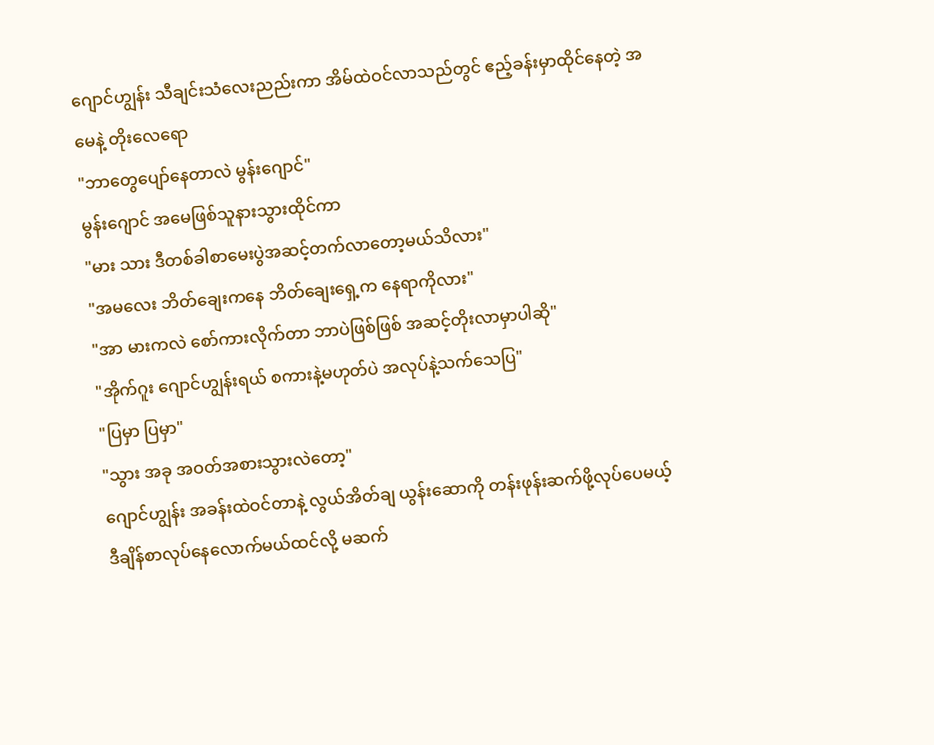ဂျောင်ဟျွန်း သီချင်းသံလေးညည်းကာ အိမ်ထဲဝင်လာသည်တွင် ဧည့်ခန်းမှာထိုင်နေတဲ့ အမေနဲ့ တိုးလေရော
"ဘာတွေပျော်နေတာလဲ မွန်းဂျောင်"
မွန်းဂျောင် အမေဖြစ်သူနားသွားထိုင်ကာ
"မား သား ဒီတစ်ခါစာမေးပွဲအဆင့်တက်လာတော့မယ်သိလား"
"အမလေး ဘိတ်ချေးကနေ ဘိတ်ချေးရှေ့က နေရာကိုလား"
"အာ မားကလဲ စော်ကားလိုက်တာ ဘာပဲဖြစ်ဖြစ် အဆင့်တိုးလာမှာပါဆို"
"အိုက်ဂူး ဂျောင်ဟျွန်းရယ် စကားနဲ့မဟုတ်ပဲ အလုပ်နဲ့သက်သေပြ"
"ပြမှာ ပြမှာ"
"သွား အခု အဝတ်အစားသွားလဲတော့"
ဂျောင်ဟျွန်း အခန်းထဲဝင်တာနဲ့ လွယ်အိတ်ချ ယွန်းဆောကို တန်းဖုန်းဆက်ဖို့လုပ်ပေမယ့် ဒီချိန်စာလုပ်နေလောက်မယ်ထင်လို့ မဆက်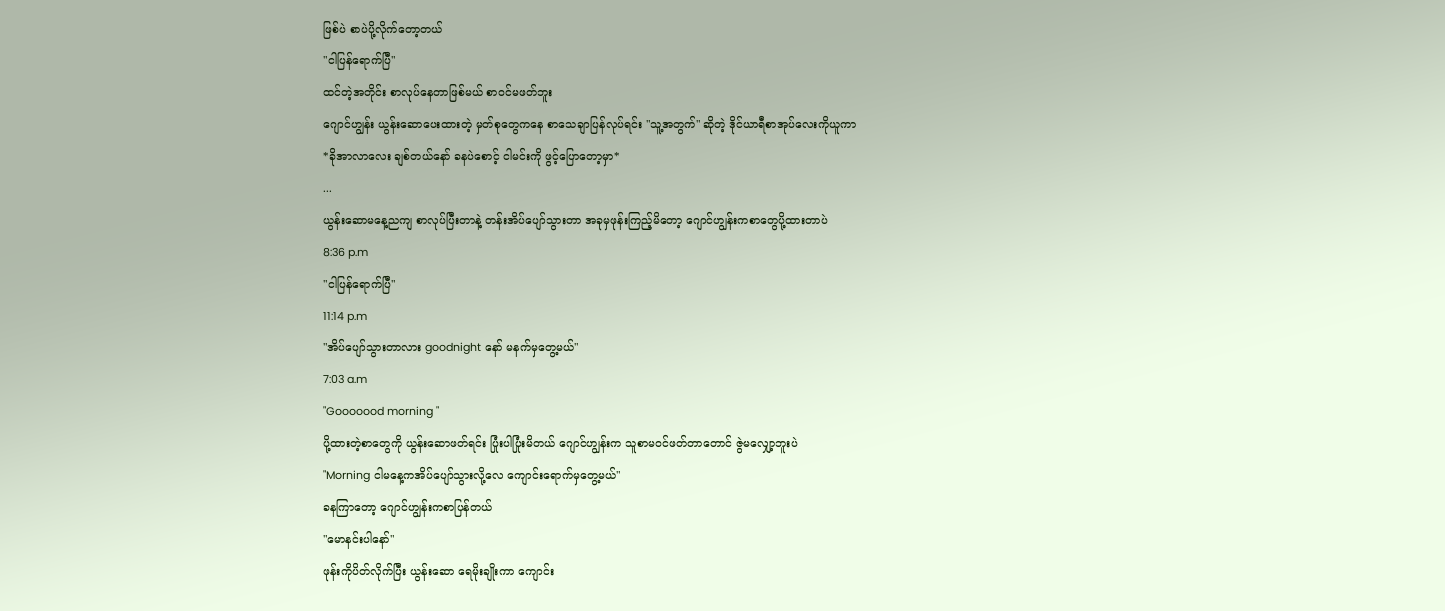ဖြစ်ပဲ စာပဲပို့လိုက်တော့တယ်
"ငါပြန်ရောက်ပြီ"
ထင်တဲ့အတိုင်း စာလုပ်နေတာဖြစ်မယ် စာဝင်မဖတ်ဘူး
ဂျောင်ဟျွန်း ယွန်းဆောပေးထားတဲ့ မှတ်စုတွေကနေ စာသေချာပြန်လုပ်ရင်း "သူ့အတွက်" ဆိုတဲ့ ဒိုင်ယာရီစာအုပ်လေးကိုယူကာ
*ခိုအာလာလေး ချစ်တယ်နော် ခနပဲစောင့် ငါမင်းကို ဖွင့်ပြောတော့မှာ*
...
ယွန်းဆောမနေ့ညကျ စာလုပ်ပြီးတာနဲ့ တန်းအိပ်ပျော်သွားတာ အခုမှဖုန်းကြည့်မိတော့ ဂျောင်ဟျွန်းကစာတွေပို့ထားတာပဲ
8:36 p.m
"ငါပြန်ရောက်ပြီ"
11:14 p.m
"အိပ်ပျော်သွားတာလား goodnight နော် မနက်မှတွေ့မယ်"
7:03 a.m
"Gooooood morning "
ပို့ထားတဲ့စာတွေကို ယွန်းဆောဖတ်ရင်း ပြုံးပါပြုံးမိတယ် ဂျောင်ဟျွန်းက သူစာမဝင်ဖတ်တာတောင် ဇွဲမလျှော့ဘူးပဲ
"Morning ငါမနေ့ကအိပ်ပျော်သွားလို့လေ ကျောင်းရောက်မှတွေ့မယ်"
ခနကြာတော့ ဂျောင်ဟျွန်းကစာပြန်တယ်
"မောနင်းပါနော်"
ဖုန်းကိုပိတ်လိုက်ပြီး ယွန်းဆော ရေမိုးချိုးကာ ကျောင်း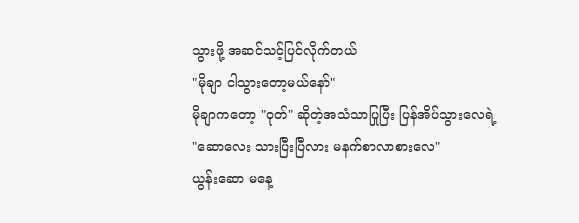သွားဖို့ အဆင်သင့်ပြင်လိုက်တယ်
"မိုချာ ငါသွားတော့မယ်နော်"
မိုချာကတော့ "ဝုတ်" ဆိုတဲ့အသံသာပြုပြီး ပြန်အိပ်သွားလေရဲ့
"ဆောလေး သားပြီးပြီလား မနက်စာလာစားလေ"
ယွန်းဆော မနေ့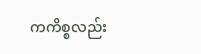ကကိစ္စလည်း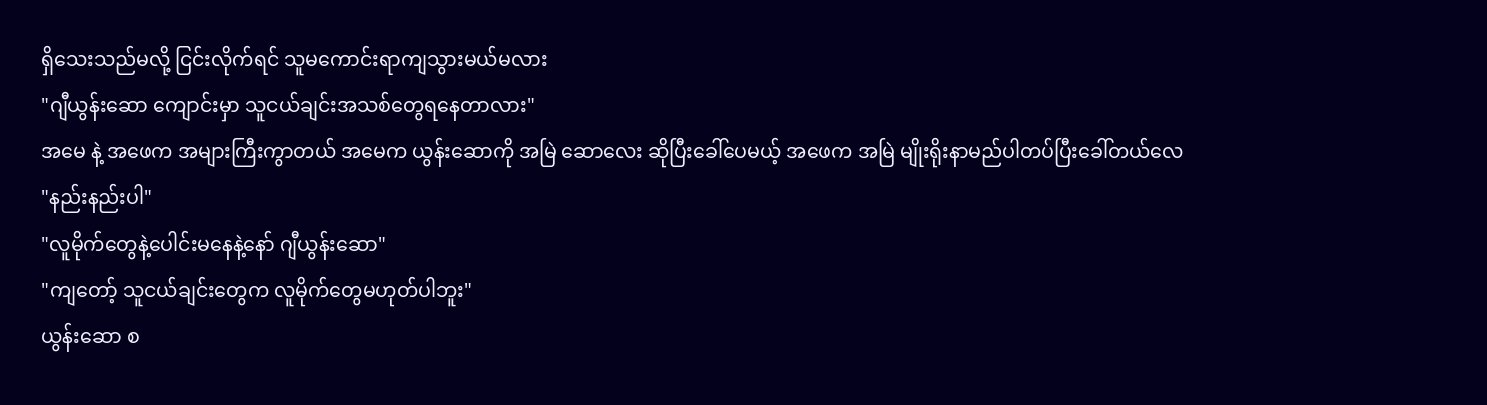ရှိသေးသည်မလို့ ငြင်းလိုက်ရင် သူမကောင်းရာကျသွားမယ်မလား
"ဂျီယွန်းဆော ကျောင်းမှာ သူငယ်ချင်းအသစ်တွေရနေတာလား"
အမေ နဲ့ အဖေက အများကြီးကွာတယ် အမေက ယွန်းဆောကို အမြဲ ဆောလေး ဆိုပြီးခေါ်ပေမယ့် အဖေက အမြဲ မျိုးရိုးနာမည်ပါတပ်ပြီးခေါ်တယ်လေ
"နည်းနည်းပါ"
"လူမိုက်တွေနဲ့ပေါင်းမနေနဲ့နော် ဂျီယွန်းဆော"
"ကျတော့် သူငယ်ချင်းတွေက လူမိုက်တွေမဟုတ်ပါဘူး"
ယွန်းဆော စ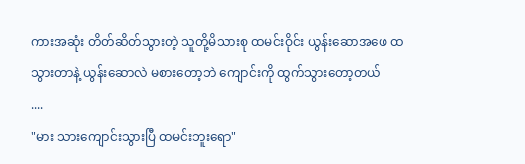ကားအဆုံး တိတ်ဆိတ်သွားတဲ့ သူတို့မိသားစု ထမင်းဝိုင်း ယွန်းဆောအဖေ ထသွားတာနဲ့ ယွန်းဆောလဲ မစားတော့ဘဲ ကျောင်းကို ထွက်သွားတော့တယ်
....
"မား သားကျောင်းသွားပြီ ထမင်းဘူးရော"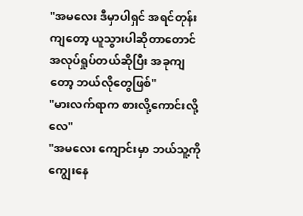"အမလေး ဒီမှာပါရှင် အရင်တုန်းကျတော့ ယူသွားပါဆိုတာတောင် အလုပ်ရှုပ်တယ်ဆိုပြီး အခုကျတော့ ဘယ်လိုတွေဖြစ်"
"မားလက်ရာက စားလို့ကောင်းလို့လေ"
"အမလေး ကျောင်းမှာ ဘယ်သူ့ကိုကျွေးနေ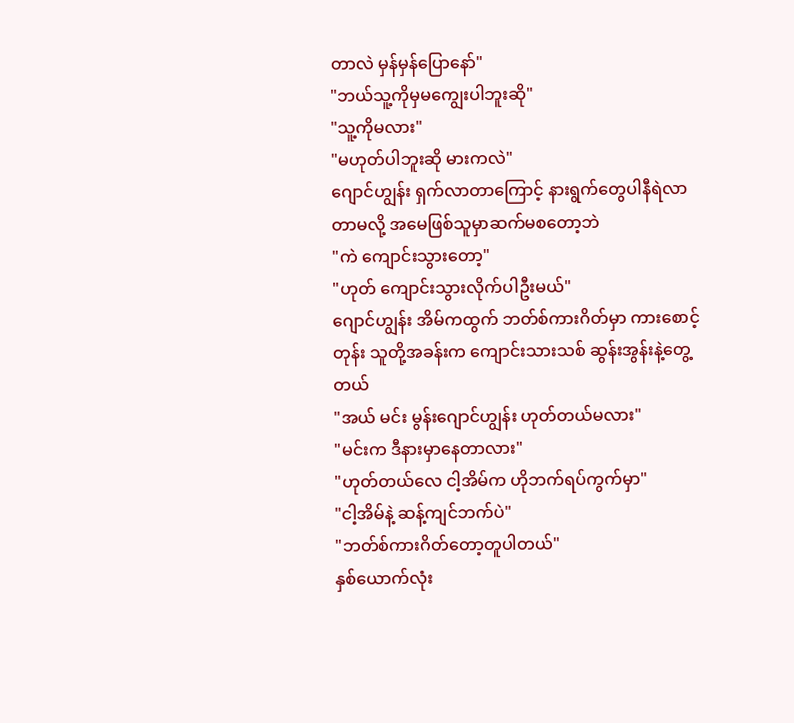တာလဲ မှန်မှန်ပြောနော်"
"ဘယ်သူ့ကိုမှမကျွေးပါဘူးဆို"
"သူ့ကိုမလား"
"မဟုတ်ပါဘူးဆို မားကလဲ"
ဂျောင်ဟျွန်း ရှက်လာတာကြောင့် နားရွက်တွေပါနီရဲလာတာမလို့ အမေဖြစ်သူမှာဆက်မစတော့ဘဲ
"ကဲ ကျောင်းသွားတော့"
"ဟုတ် ကျောင်းသွားလိုက်ပါဦးမယ်"
ဂျောင်ဟျွန်း အိမ်ကထွက် ဘတ်စ်ကားဂိတ်မှာ ကားစောင့်တုန်း သူတို့အခန်းက ကျောင်းသားသစ် ဆွန်းအွန်းနဲ့တွေ့တယ်
"အယ် မင်း မွန်းဂျောင်ဟျွန်း ဟုတ်တယ်မလား"
"မင်းက ဒီနားမှာနေတာလား"
"ဟုတ်တယ်လေ ငါ့အိမ်က ဟိုဘက်ရပ်ကွက်မှာ"
"ငါ့အိမ်နဲ့ ဆန့်ကျင်ဘက်ပဲ"
"ဘတ်စ်ကားဂိတ်တော့တူပါတယ်"
နှစ်ယောက်လုံး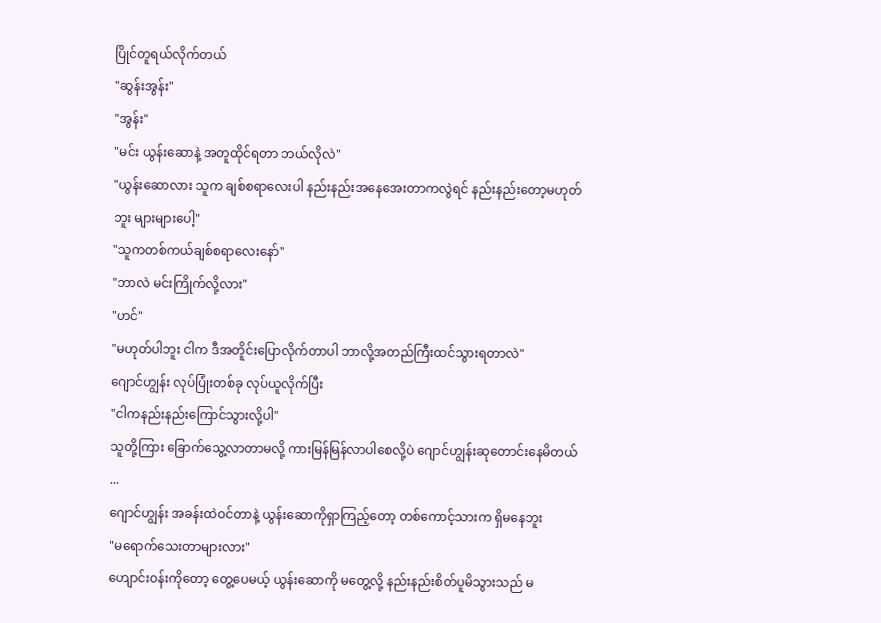ပြိုင်တူရယ်လိုက်တယ်
"ဆွန်းအွန်း"
"အွန်း"
"မင်း ယွန်းဆောနဲ့ အတူထိုင်ရတာ ဘယ်လိုလဲ"
"ယွန်းဆောလား သူက ချစ်စရာလေးပါ နည်းနည်းအနေအေးတာကလွဲရင် နည်းနည်းတော့မဟုတ်ဘူး များများပေါ့"
"သူကတစ်ကယ်ချစ်စရာလေးနော်"
"ဘာလဲ မင်းကြိုက်လို့လား"
"ဟင်"
"မဟုတ်ပါဘူး ငါက ဒီအတိူင်းပြောလိုက်တာပါ ဘာလို့အတည်ကြီးထင်သွားရတာလဲ"
ဂျောင်ဟျွန်း လုပ်ပြုံးတစ်ခု လုပ်ယူလိုက်ပြီး
"ငါကနည်းနည်းကြောင်သွားလို့ပါ"
သူတို့ကြား ခြောက်သွေ့လာတာမလို့ ကားမြန်မြန်လာပါစေလို့ပဲ ဂျောင်ဟျွန်းဆုတောင်းနေမိတယ်
...
ဂျောင်ဟျွန်း အခန်းထဲဝင်တာနဲ့ ယွန်းဆောကိုရှာကြည့်တော့ တစ်ကောင့်သားက ရှိမနေဘူး
"မရောက်သေးတာများလား"
ဟျောင်းဝန်းကိုတော့ တွေ့ပေမယ့် ယွန်းဆောကို မတွေ့လို့ နည်းနည်းစိတ်ပူမိသွားသည် မ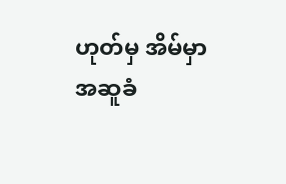ဟုတ်မှ အိမ်မှာ အဆူခံ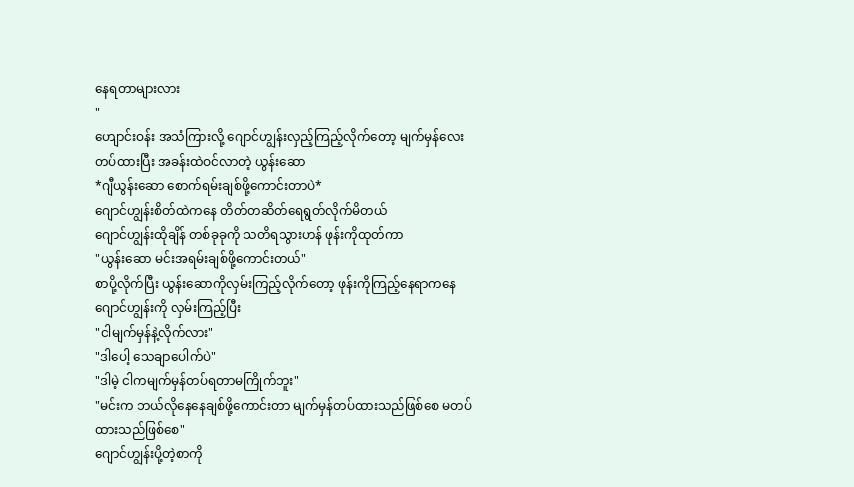နေရတာများလား
"
ဟျောင်းဝန်း အသံကြားလို့ ဂျောင်ဟျွန်းလှည့်ကြည့်လိုက်တော့ မျက်မှန်လေးတပ်ထားပြီး အခန်းထဲဝင်လာတဲ့ ယွန်းဆော
*ဂျီယွန်းဆော စောက်ရမ်းချစ်ဖို့ကောင်းတာပဲ*
ဂျောင်ဟျွန်းစိတ်ထဲကနေ တိတ်တဆိတ်ရေရွတ်လိုက်မိတယ်
ဂျောင်ဟျွန်းထိုချိန် တစ်ခုခုကို သတိရသွားဟန် ဖုန်းကိုထုတ်ကာ
"ယွန်းဆော မင်းအရမ်းချစ်ဖို့ကောင်းတယ်"
စာပို့လိုက်ပြီး ယွန်းဆောကိုလှမ်းကြည့်လိုက်တော့ ဖုန်းကိုကြည့်နေရာကနေ ဂျောင်ဟျွန်းကို လှမ်းကြည့်ပြီး
"ငါမျက်မှန်နဲ့လိုက်လား"
"ဒါပေါ့ သေချာပေါက်ပဲ"
"ဒါမဲ့ ငါကမျက်မှန်တပ်ရတာမကြိုက်ဘူး"
"မင်းက ဘယ်လိုနေနေချစ်ဖို့ကောင်းတာ မျက်မှန်တပ်ထားသည်ဖြစ်စေ မတပ်ထားသည်ဖြစ်စေ"
ဂျောင်ဟျွန်းပို့တဲ့စာကို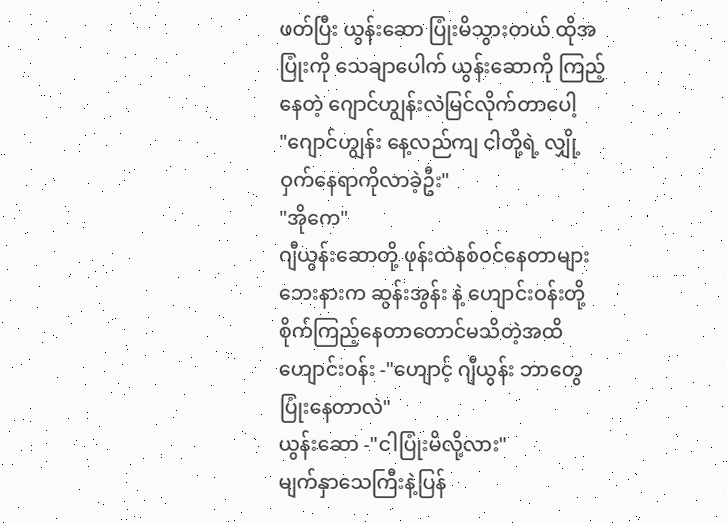ဖတ်ပြီး ယွန်းဆော ပြုံးမိသွားတယ် ထိုအပြုံးကို သေချာပေါက် ယွန်းဆောကို ကြည့်နေတဲ့ ဂျောင်ဟျွန်းလဲမြင်လိုက်တာပေါ့
"ဂျောင်ဟျွန်း နေ့လည်ကျ ငါတို့ရဲ့ လျှို့ဝှက်နေရာကိုလာခဲ့ဦး"
"အိုကေ"
ဂျီယွန်းဆောတို့ ဖုန်းထဲနစ်ဝင်နေတာများ ဘေးနားက ဆွန်းအွန်း နဲ့ ဟျောင်းဝန်းတို့စိုက်ကြည့်နေတာတောင်မသိတဲ့အထိ
ဟျောင်းဝန်း -"ဟျောင့် ဂျီယွန်း ဘာတွေပြုံးနေတာလဲ"
ယွန်းဆော -"ငါပြုံးမိလို့လား"
မျက်နှာသေကြီးနဲ့ပြန်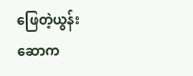ဖြေတဲ့ယွန်းဆောက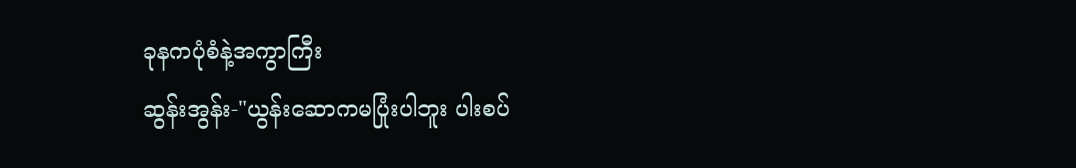ခုနကပုံစံနဲ့အကွာကြီး
ဆွန်းအွန်း-"ယွန်းဆောကမပြုံးပါဘူး ပါးစပ်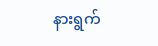နားရွက်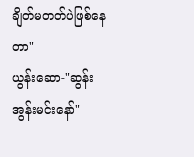ချိတ်မတတ်ပဲဖြစ်နေတာ"
ယွန်းဆော-"ဆွန်းအွန်းမင်းနော်"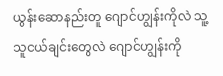ယွန်းဆောနည်းတူ ဂျောင်ဟျွန်းကိုလဲ သူ့သူငယ်ချင်းတွေလဲ ဂျောင်ဟျွန်းကို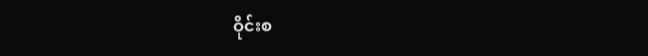ဝိုင်းစ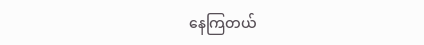နေကြတယ်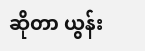ဆိုတာ ယွန်း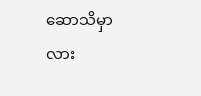ဆောသိမှာလား